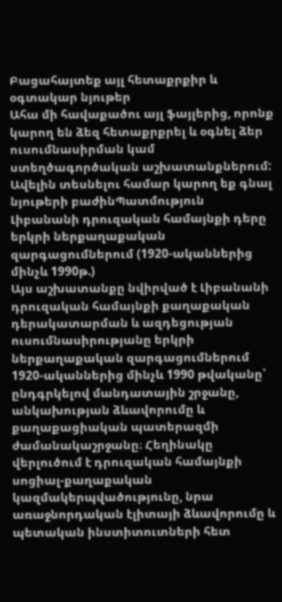Բացահայտեք այլ հետաքրքիր և օգտակար նյութեր
Ահա մի հավաքածու այլ ֆայլերից, որոնք կարող են ձեզ հետաքրքրել և օգնել ձեր ուսումնասիրման կամ ստեղծագործական աշխատանքներում: Ավելին տեսնելու համար կարող եք գնալ նյութերի բաժինՊատմություն
Լիբանանի դրուզական համայնքի դերը երկրի ներքաղաքական զարգացումներում (1920-ականներից մինչև 1990թ.)
Այս աշխատանքը նվիրված է Լիբանանի դրուզական համայնքի քաղաքական դերակատարման և ազդեցության ուսումնասիրությանը երկրի ներքաղաքական զարգացումներում 1920-ականներից մինչև 1990 թվականը՝ ընդգրկելով մանդատային շրջանը, անկախության ձևավորումը և քաղաքացիական պատերազմի ժամանակաշրջանը։ Հեղինակը վերլուծում է դրուզական համայնքի սոցիալ-քաղաքական կազմակերպվածությունը, նրա առաջնորդական էլիտայի ձևավորումը և պետական ինստիտուտների հետ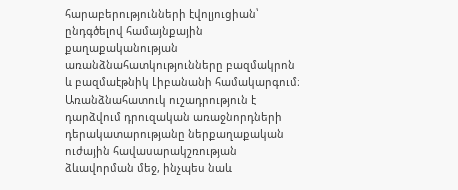հարաբերությունների էվոլյուցիան՝ ընդգծելով համայնքային քաղաքականության առանձնահատկությունները բազմակրոն և բազմաէթնիկ Լիբանանի համակարգում։ Առանձնահատուկ ուշադրություն է դարձվում դրուզական առաջնորդների դերակատարությանը ներքաղաքական ուժային հավասարակշռության ձևավորման մեջ, ինչպես նաև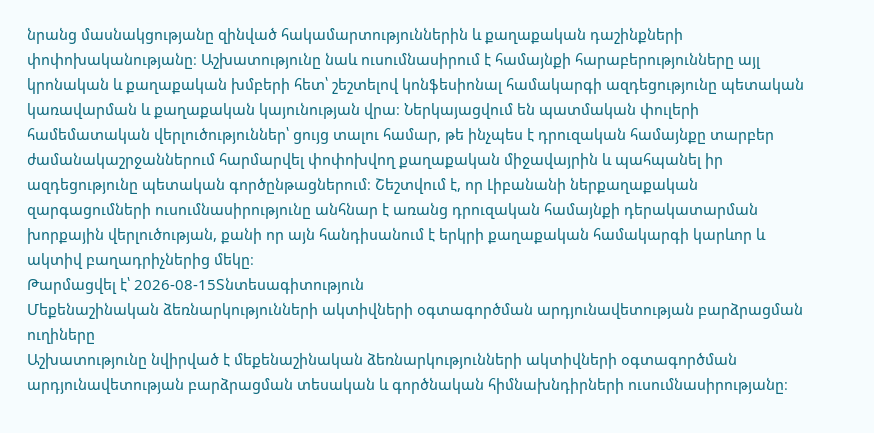նրանց մասնակցությանը զինված հակամարտություններին և քաղաքական դաշինքների փոփոխականությանը։ Աշխատությունը նաև ուսումնասիրում է համայնքի հարաբերությունները այլ կրոնական և քաղաքական խմբերի հետ՝ շեշտելով կոնֆեսիոնալ համակարգի ազդեցությունը պետական կառավարման և քաղաքական կայունության վրա։ Ներկայացվում են պատմական փուլերի համեմատական վերլուծություններ՝ ցույց տալու համար, թե ինչպես է դրուզական համայնքը տարբեր ժամանակաշրջաններում հարմարվել փոփոխվող քաղաքական միջավայրին և պահպանել իր ազդեցությունը պետական գործընթացներում։ Շեշտվում է, որ Լիբանանի ներքաղաքական զարգացումների ուսումնասիրությունը անհնար է առանց դրուզական համայնքի դերակատարման խորքային վերլուծության, քանի որ այն հանդիսանում է երկրի քաղաքական համակարգի կարևոր և ակտիվ բաղադրիչներից մեկը։
Թարմացվել է՝ 2026-08-15Տնտեսագիտություն
Մեքենաշինական ձեռնարկությունների ակտիվների օգտագործման արդյունավետության բարձրացման ուղիները
Աշխատությունը նվիրված է մեքենաշինական ձեռնարկությունների ակտիվների օգտագործման արդյունավետության բարձրացման տեսական և գործնական հիմնախնդիրների ուսումնասիրությանը։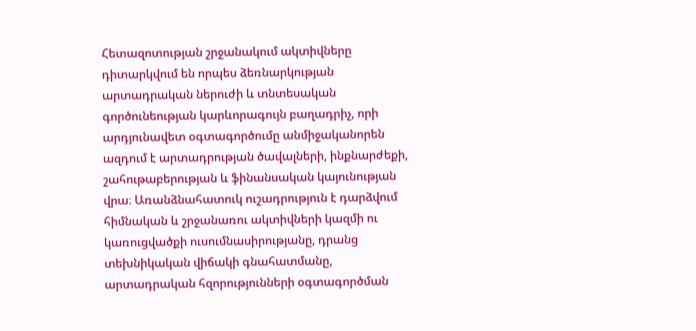Հետազոտության շրջանակում ակտիվները դիտարկվում են որպես ձեռնարկության արտադրական ներուժի և տնտեսական գործունեության կարևորագույն բաղադրիչ, որի արդյունավետ օգտագործումը անմիջականորեն ազդում է արտադրության ծավալների, ինքնարժեքի, շահութաբերության և ֆինանսական կայունության վրա։ Առանձնահատուկ ուշադրություն է դարձվում հիմնական և շրջանառու ակտիվների կազմի ու կառուցվածքի ուսումնասիրությանը, դրանց տեխնիկական վիճակի գնահատմանը, արտադրական հզորությունների օգտագործման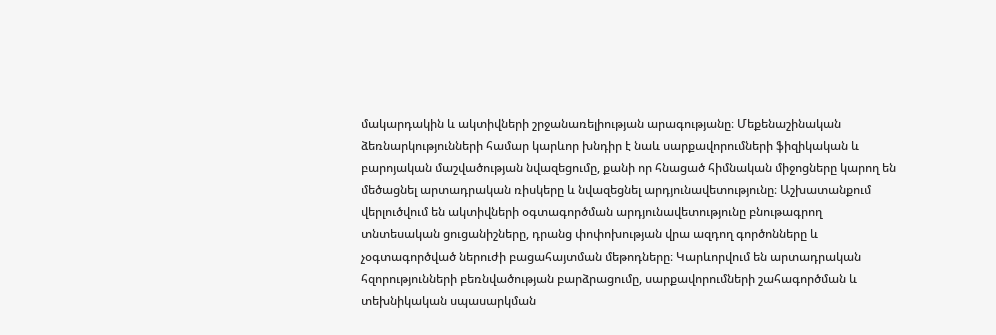մակարդակին և ակտիվների շրջանառելիության արագությանը։ Մեքենաշինական ձեռնարկությունների համար կարևոր խնդիր է նաև սարքավորումների ֆիզիկական և բարոյական մաշվածության նվազեցումը, քանի որ հնացած հիմնական միջոցները կարող են մեծացնել արտադրական ռիսկերը և նվազեցնել արդյունավետությունը։ Աշխատանքում վերլուծվում են ակտիվների օգտագործման արդյունավետությունը բնութագրող տնտեսական ցուցանիշները, դրանց փոփոխության վրա ազդող գործոնները և չօգտագործված ներուժի բացահայտման մեթոդները։ Կարևորվում են արտադրական հզորությունների բեռնվածության բարձրացումը, սարքավորումների շահագործման և տեխնիկական սպասարկման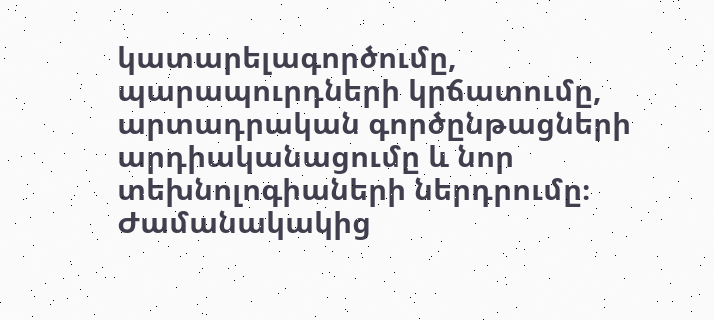կատարելագործումը, պարապուրդների կրճատումը, արտադրական գործընթացների արդիականացումը և նոր տեխնոլոգիաների ներդրումը։ Ժամանակակից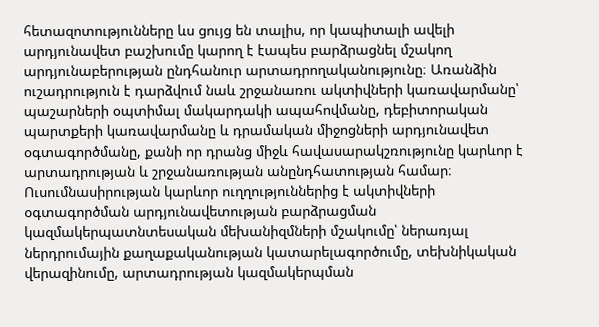հետազոտությունները ևս ցույց են տալիս, որ կապիտալի ավելի արդյունավետ բաշխումը կարող է էապես բարձրացնել մշակող արդյունաբերության ընդհանուր արտադրողականությունը։ Առանձին ուշադրություն է դարձվում նաև շրջանառու ակտիվների կառավարմանը՝ պաշարների օպտիմալ մակարդակի ապահովմանը, դեբիտորական պարտքերի կառավարմանը և դրամական միջոցների արդյունավետ օգտագործմանը, քանի որ դրանց միջև հավասարակշռությունը կարևոր է արտադրության և շրջանառության անընդհատության համար։ Ուսումնասիրության կարևոր ուղղություններից է ակտիվների օգտագործման արդյունավետության բարձրացման կազմակերպատնտեսական մեխանիզմների մշակումը՝ ներառյալ ներդրումային քաղաքականության կատարելագործումը, տեխնիկական վերազինումը, արտադրության կազմակերպման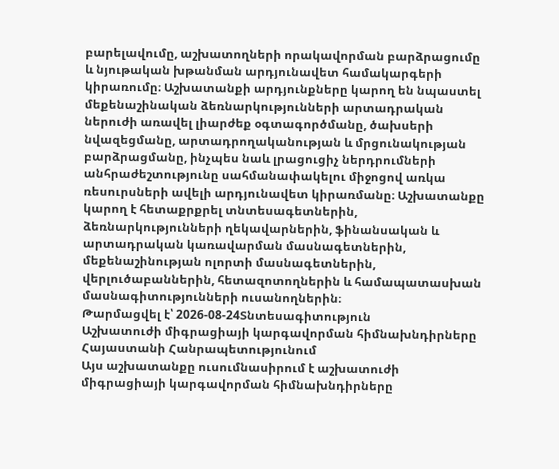բարելավումը, աշխատողների որակավորման բարձրացումը և նյութական խթանման արդյունավետ համակարգերի կիրառումը։ Աշխատանքի արդյունքները կարող են նպաստել մեքենաշինական ձեռնարկությունների արտադրական ներուժի առավել լիարժեք օգտագործմանը, ծախսերի նվազեցմանը, արտադրողականության և մրցունակության բարձրացմանը, ինչպես նաև լրացուցիչ ներդրումների անհրաժեշտությունը սահմանափակելու միջոցով առկա ռեսուրսների ավելի արդյունավետ կիրառմանը։ Աշխատանքը կարող է հետաքրքրել տնտեսագետներին, ձեռնարկությունների ղեկավարներին, ֆինանսական և արտադրական կառավարման մասնագետներին, մեքենաշինության ոլորտի մասնագետներին, վերլուծաբաններին, հետազոտողներին և համապատասխան մասնագիտությունների ուսանողներին։
Թարմացվել է՝ 2026-08-24Տնտեսագիտություն
Աշխատուժի միգրացիայի կարգավորման հիմնախնդիրները Հայաստանի Հանրապետությունում
Այս աշխատանքը ուսումնասիրում է աշխատուժի միգրացիայի կարգավորման հիմնախնդիրները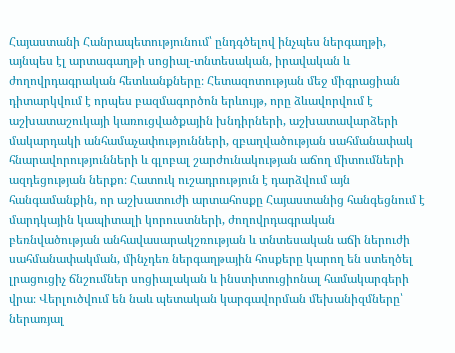Հայաստանի Հանրապետությունում՝ ընդգծելով ինչպես ներգաղթի, այնպես էլ արտագաղթի սոցիալ-տնտեսական, իրավական և ժողովրդագրական հետևանքները։ Հետազոտության մեջ միգրացիան դիտարկվում է որպես բազմագործոն երևույթ, որը ձևավորվում է աշխատաշուկայի կառուցվածքային խնդիրների, աշխատավարձերի մակարդակի անհամաչափությունների, զբաղվածության սահմանափակ հնարավորությունների և գլոբալ շարժունակության աճող միտումների ազդեցության ներքո։ Հատուկ ուշադրություն է դարձվում այն հանգամանքին, որ աշխատուժի արտահոսքը Հայաստանից հանգեցնում է մարդկային կապիտալի կորուստների, ժողովրդագրական բեռնվածության անհավասարակշռության և տնտեսական աճի ներուժի սահմանափակման, մինչդեռ ներգաղթային հոսքերը կարող են ստեղծել լրացուցիչ ճնշումներ սոցիալական և ինստիտուցիոնալ համակարգերի վրա։ Վերլուծվում են նաև պետական կարգավորման մեխանիզմները՝ ներառյալ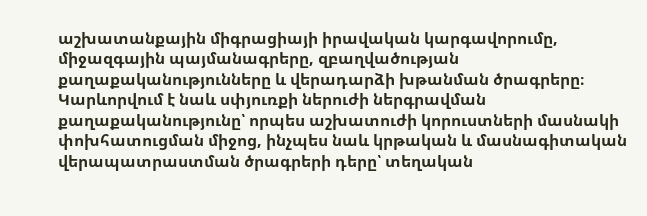աշխատանքային միգրացիայի իրավական կարգավորումը, միջազգային պայմանագրերը, զբաղվածության քաղաքականությունները և վերադարձի խթանման ծրագրերը։ Կարևորվում է նաև սփյուռքի ներուժի ներգրավման քաղաքականությունը՝ որպես աշխատուժի կորուստների մասնակի փոխհատուցման միջոց, ինչպես նաև կրթական և մասնագիտական վերապատրաստման ծրագրերի դերը՝ տեղական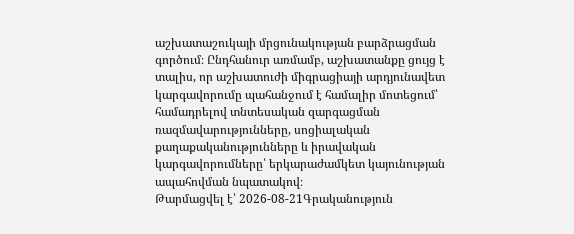աշխատաշուկայի մրցունակության բարձրացման գործում։ Ընդհանուր առմամբ, աշխատանքը ցույց է տալիս, որ աշխատուժի միգրացիայի արդյունավետ կարգավորումը պահանջում է համալիր մոտեցում՝ համադրելով տնտեսական զարգացման ռազմավարությունները, սոցիալական քաղաքականությունները և իրավական կարգավորումները՝ երկարաժամկետ կայունության ապահովման նպատակով։
Թարմացվել է՝ 2026-08-21Գրականություն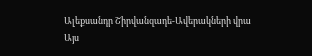Ալեքսանդր Շիրվանզադե-Ավերակների վրա
Այս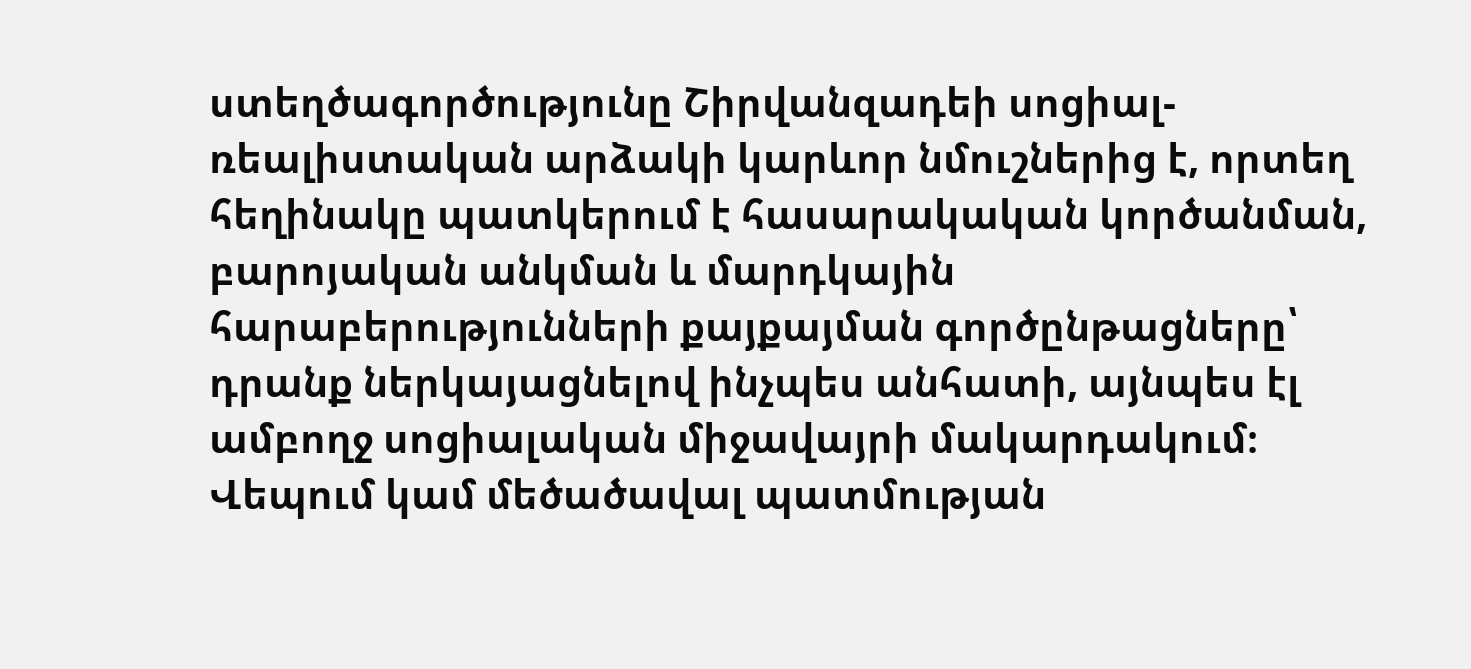ստեղծագործությունը Շիրվանզադեի սոցիալ-ռեալիստական արձակի կարևոր նմուշներից է, որտեղ հեղինակը պատկերում է հասարակական կործանման, բարոյական անկման և մարդկային հարաբերությունների քայքայման գործընթացները՝ դրանք ներկայացնելով ինչպես անհատի, այնպես էլ ամբողջ սոցիալական միջավայրի մակարդակում։ Վեպում կամ մեծածավալ պատմության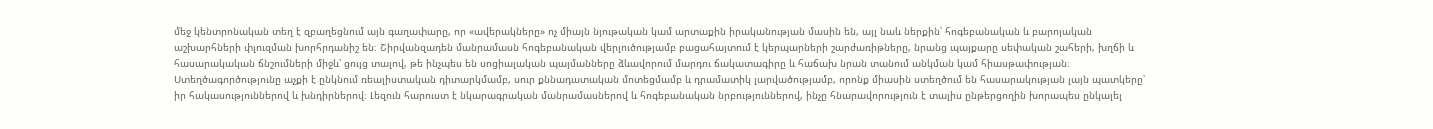մեջ կենտրոնական տեղ է զբաղեցնում այն գաղափարը, որ «ավերակները» ոչ միայն նյութական կամ արտաքին իրականության մասին են, այլ նաև ներքին՝ հոգեբանական և բարոյական աշխարհների փլուզման խորհրդանիշ են։ Շիրվանզադեն մանրամասն հոգեբանական վերլուծությամբ բացահայտում է կերպարների շարժառիթները, նրանց պայքարը սեփական շահերի, խղճի և հասարակական ճնշումների միջև՝ ցույց տալով, թե ինչպես են սոցիալական պայմանները ձևավորում մարդու ճակատագիրը և հաճախ նրան տանում անկման կամ հիասթափության։ Ստեղծագործությունը աչքի է ընկնում ռեալիստական դիտարկմամբ, սուր քննադատական մոտեցմամբ և դրամատիկ լարվածությամբ, որոնք միասին ստեղծում են հասարակության լայն պատկերը՝ իր հակասություններով և խնդիրներով։ Լեզուն հարուստ է նկարագրական մանրամասներով և հոգեբանական նրբություններով, ինչը հնարավորություն է տալիս ընթերցողին խորապես ընկալել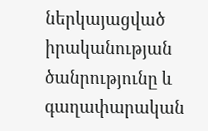ներկայացված իրականության ծանրությունը և գաղափարական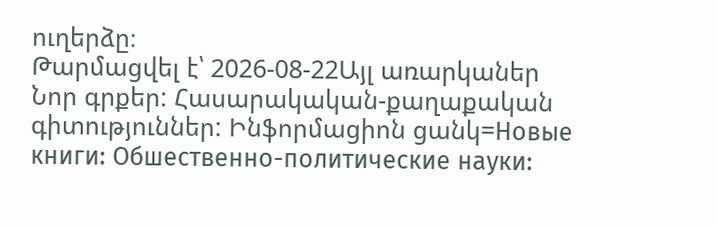ուղերձը։
Թարմացվել է՝ 2026-08-22Այլ առարկաներ
Նոր գրքեր: Հասարակական-քաղաքական գիտություններ: Ինֆորմացիոն ցանկ=Новые книги: Обшественно-политические науки: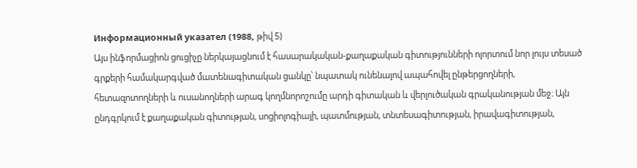Информационный указател (1988, թիվ 5)
Այս ինֆորմացիոն ցուցիչը ներկայացնում է հասարակական-քաղաքական գիտությունների ոլորտում նոր լույս տեսած գրքերի համակարգված մատենագիտական ցանկը՝ նպատակ ունենալով ապահովել ընթերցողների, հետազոտողների և ուսանողների արագ կողմնորոշումը արդի գիտական և վերլուծական գրականության մեջ։ Այն ընդգրկում է քաղաքական գիտության, սոցիոլոգիայի, պատմության, տնտեսագիտության, իրավագիտության,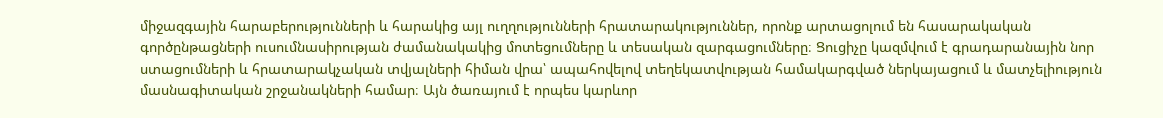միջազգային հարաբերությունների և հարակից այլ ուղղությունների հրատարակություններ, որոնք արտացոլում են հասարակական գործընթացների ուսումնասիրության ժամանակակից մոտեցումները և տեսական զարգացումները։ Ցուցիչը կազմվում է գրադարանային նոր ստացումների և հրատարակչական տվյալների հիման վրա՝ ապահովելով տեղեկատվության համակարգված ներկայացում և մատչելիություն մասնագիտական շրջանակների համար։ Այն ծառայում է որպես կարևոր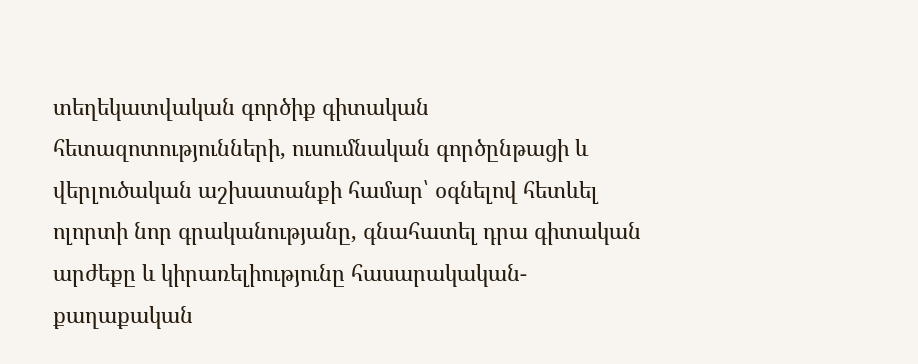տեղեկատվական գործիք գիտական հետազոտությունների, ուսումնական գործընթացի և վերլուծական աշխատանքի համար՝ օգնելով հետևել ոլորտի նոր գրականությանը, գնահատել դրա գիտական արժեքը և կիրառելիությունը հասարակական-քաղաքական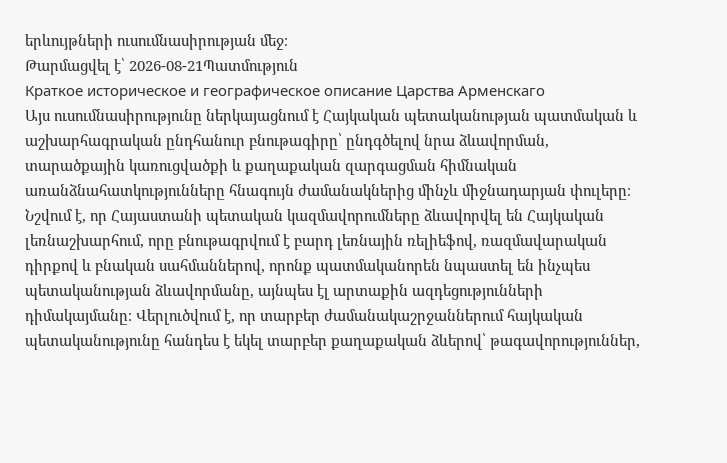երևույթների ուսումնասիրության մեջ։
Թարմացվել է՝ 2026-08-21Պատմություն
Краткое историческое и географическое описание Царства Арменскаго
Այս ուսումնասիրությունը ներկայացնում է Հայկական պետականության պատմական և աշխարհագրական ընդհանուր բնութագիրը՝ ընդգծելով նրա ձևավորման, տարածքային կառուցվածքի և քաղաքական զարգացման հիմնական առանձնահատկությունները հնագույն ժամանակներից մինչև միջնադարյան փուլերը։ Նշվում է, որ Հայաստանի պետական կազմավորումները ձևավորվել են Հայկական լեռնաշխարհում, որը բնութագրվում է բարդ լեռնային ռելիեֆով, ռազմավարական դիրքով և բնական սահմաններով, որոնք պատմականորեն նպաստել են ինչպես պետականության ձևավորմանը, այնպես էլ արտաքին ազդեցությունների դիմակայմանը։ Վերլուծվում է, որ տարբեր ժամանակաշրջաններում հայկական պետականությունը հանդես է եկել տարբեր քաղաքական ձևերով՝ թագավորություններ,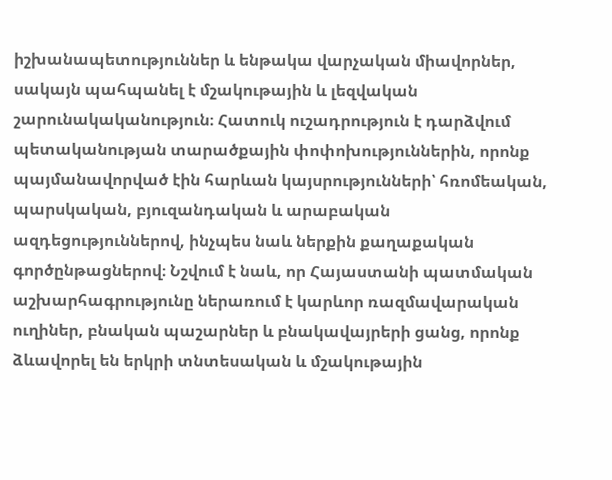իշխանապետություններ և ենթակա վարչական միավորներ, սակայն պահպանել է մշակութային և լեզվական շարունակականություն։ Հատուկ ուշադրություն է դարձվում պետականության տարածքային փոփոխություններին, որոնք պայմանավորված էին հարևան կայսրությունների՝ հռոմեական, պարսկական, բյուզանդական և արաբական ազդեցություններով, ինչպես նաև ներքին քաղաքական գործընթացներով։ Նշվում է նաև, որ Հայաստանի պատմական աշխարհագրությունը ներառում է կարևոր ռազմավարական ուղիներ, բնական պաշարներ և բնակավայրերի ցանց, որոնք ձևավորել են երկրի տնտեսական և մշակութային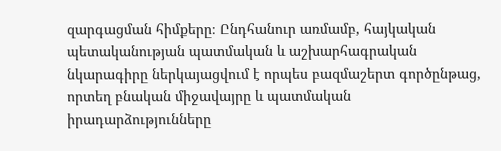զարգացման հիմքերը։ Ընդհանուր առմամբ, հայկական պետականության պատմական և աշխարհագրական նկարագիրը ներկայացվում է որպես բազմաշերտ գործընթաց, որտեղ բնական միջավայրը և պատմական իրադարձությունները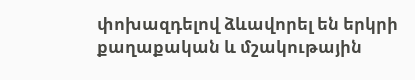փոխազդելով ձևավորել են երկրի քաղաքական և մշակութային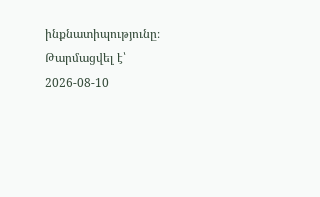ինքնատիպությունը։
Թարմացվել է՝ 2026-08-10